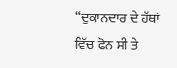“ਦੁਕਾਨਦਾਰ ਦੇ ਹੱਥਾਂ ਵਿੱਚ ਫੋਨ ਸੀ ਤੇ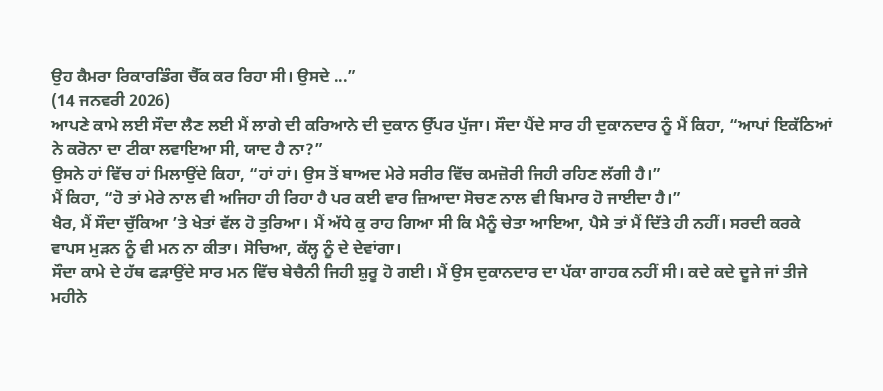ਉਹ ਕੈਮਰਾ ਰਿਕਾਰਡਿੰਗ ਚੈੱਕ ਕਰ ਰਿਹਾ ਸੀ। ਉਸਦੇ ...”
(14 ਜਨਵਰੀ 2026)
ਆਪਣੇ ਕਾਮੇ ਲਈ ਸੌਦਾ ਲੈਣ ਲਈ ਮੈਂ ਲਾਗੇ ਦੀ ਕਰਿਆਨੇ ਦੀ ਦੁਕਾਨ ਉੱਪਰ ਪੁੱਜਾ। ਸੌਦਾ ਪੈਂਦੇ ਸਾਰ ਹੀ ਦੁਕਾਨਦਾਰ ਨੂੰ ਮੈਂ ਕਿਹਾ, “ਆਪਾਂ ਇਕੱਠਿਆਂ ਨੇ ਕਰੋਨਾ ਦਾ ਟੀਕਾ ਲਵਾਇਆ ਸੀ, ਯਾਦ ਹੈ ਨਾ?”
ਉਸਨੇ ਹਾਂ ਵਿੱਚ ਹਾਂ ਮਿਲਾਉਂਦੇ ਕਿਹਾ, “ਹਾਂ ਹਾਂ। ਉਸ ਤੋਂ ਬਾਅਦ ਮੇਰੇ ਸਰੀਰ ਵਿੱਚ ਕਮਜ਼ੋਰੀ ਜਿਹੀ ਰਹਿਣ ਲੱਗੀ ਹੈ।”
ਮੈਂ ਕਿਹਾ, “ਹੋ ਤਾਂ ਮੇਰੇ ਨਾਲ ਵੀ ਅਜਿਹਾ ਹੀ ਰਿਹਾ ਹੈ ਪਰ ਕਈ ਵਾਰ ਜ਼ਿਆਦਾ ਸੋਚਣ ਨਾਲ ਵੀ ਬਿਮਾਰ ਹੋ ਜਾਈਦਾ ਹੈ।”
ਖੈਰ, ਮੈਂ ਸੌਦਾ ਚੁੱਕਿਆ ’ਤੇ ਖੇਤਾਂ ਵੱਲ ਹੋ ਤੁਰਿਆ। ਮੈਂ ਅੱਧੇ ਕੁ ਰਾਹ ਗਿਆ ਸੀ ਕਿ ਮੈਨੂੰ ਚੇਤਾ ਆਇਆ, ਪੈਸੇ ਤਾਂ ਮੈਂ ਦਿੱਤੇ ਹੀ ਨਹੀਂ। ਸਰਦੀ ਕਰਕੇ ਵਾਪਸ ਮੁੜਨ ਨੂੰ ਵੀ ਮਨ ਨਾ ਕੀਤਾ। ਸੋਚਿਆ, ਕੱਲ੍ਹ ਨੂੰ ਦੇ ਦੇਵਾਂਗਾ।
ਸੌਦਾ ਕਾਮੇ ਦੇ ਹੱਥ ਫੜਾਉਂਦੇ ਸਾਰ ਮਨ ਵਿੱਚ ਬੇਚੈਨੀ ਜਿਹੀ ਸ਼ੁਰੂ ਹੋ ਗਈ। ਮੈਂ ਉਸ ਦੁਕਾਨਦਾਰ ਦਾ ਪੱਕਾ ਗਾਹਕ ਨਹੀਂ ਸੀ। ਕਦੇ ਕਦੇ ਦੂਜੇ ਜਾਂ ਤੀਜੇ ਮਹੀਨੇ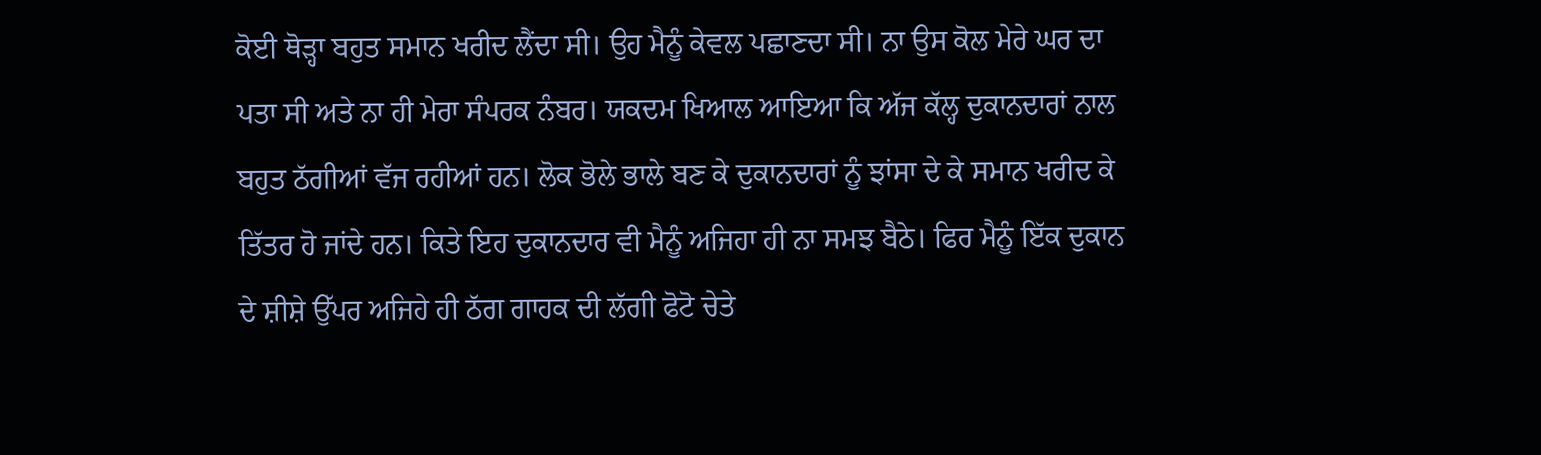ਕੋਈ ਥੋੜ੍ਹਾ ਬਹੁਤ ਸਮਾਨ ਖਰੀਦ ਲੈਂਦਾ ਸੀ। ਉਹ ਮੈਨੂੰ ਕੇਵਲ ਪਛਾਣਦਾ ਸੀ। ਨਾ ਉਸ ਕੋਲ ਮੇਰੇ ਘਰ ਦਾ ਪਤਾ ਸੀ ਅਤੇ ਨਾ ਹੀ ਮੇਰਾ ਸੰਪਰਕ ਨੰਬਰ। ਯਕਦਮ ਖਿਆਲ ਆਇਆ ਕਿ ਅੱਜ ਕੱਲ੍ਹ ਦੁਕਾਨਦਾਰਾਂ ਨਾਲ ਬਹੁਤ ਠੱਗੀਆਂ ਵੱਜ ਰਹੀਆਂ ਹਨ। ਲੋਕ ਭੋਲੇ ਭਾਲੇ ਬਣ ਕੇ ਦੁਕਾਨਦਾਰਾਂ ਨੂੰ ਝਾਂਸਾ ਦੇ ਕੇ ਸਮਾਨ ਖਰੀਦ ਕੇ ਤਿੱਤਰ ਹੋ ਜਾਂਦੇ ਹਨ। ਕਿਤੇ ਇਹ ਦੁਕਾਨਦਾਰ ਵੀ ਮੈਨੂੰ ਅਜਿਹਾ ਹੀ ਨਾ ਸਮਝ ਬੈਠੇ। ਫਿਰ ਮੈਨੂੰ ਇੱਕ ਦੁਕਾਨ ਦੇ ਸ਼ੀਸ਼ੇ ਉੱਪਰ ਅਜਿਹੇ ਹੀ ਠੱਗ ਗਾਹਕ ਦੀ ਲੱਗੀ ਫੋਟੋ ਚੇਤੇ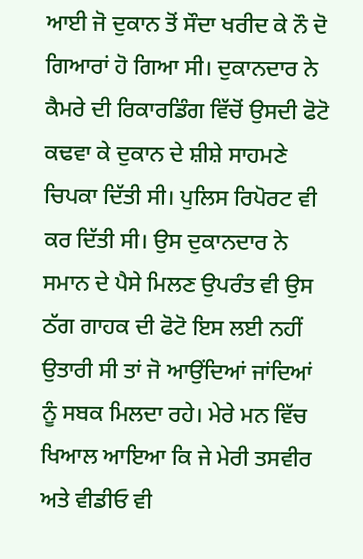ਆਈ ਜੋ ਦੁਕਾਨ ਤੋਂ ਸੌਦਾ ਖਰੀਦ ਕੇ ਨੌ ਦੋ ਗਿਆਰਾਂ ਹੋ ਗਿਆ ਸੀ। ਦੁਕਾਨਦਾਰ ਨੇ ਕੈਮਰੇ ਦੀ ਰਿਕਾਰਡਿੰਗ ਵਿੱਚੋਂ ਉਸਦੀ ਫੋਟੋ ਕਢਵਾ ਕੇ ਦੁਕਾਨ ਦੇ ਸ਼ੀਸ਼ੇ ਸਾਹਮਣੇ ਚਿਪਕਾ ਦਿੱਤੀ ਸੀ। ਪੁਲਿਸ ਰਿਪੋਰਟ ਵੀ ਕਰ ਦਿੱਤੀ ਸੀ। ਉਸ ਦੁਕਾਨਦਾਰ ਨੇ ਸਮਾਨ ਦੇ ਪੈਸੇ ਮਿਲਣ ਉਪਰੰਤ ਵੀ ਉਸ ਠੱਗ ਗਾਹਕ ਦੀ ਫੋਟੋ ਇਸ ਲਈ ਨਹੀਂ ਉਤਾਰੀ ਸੀ ਤਾਂ ਜੋ ਆਉਂਦਿਆਂ ਜਾਂਦਿਆਂ ਨੂੰ ਸਬਕ ਮਿਲਦਾ ਰਹੇ। ਮੇਰੇ ਮਨ ਵਿੱਚ ਖਿਆਲ ਆਇਆ ਕਿ ਜੇ ਮੇਰੀ ਤਸਵੀਰ ਅਤੇ ਵੀਡੀਓ ਵੀ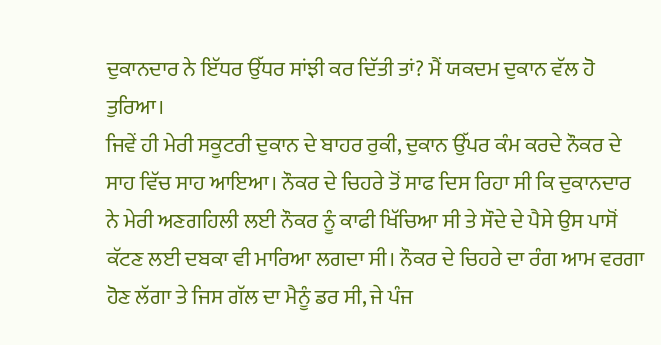ਦੁਕਾਨਦਾਰ ਨੇ ਇੱਧਰ ਉੱਧਰ ਸਾਂਝੀ ਕਰ ਦਿੱਤੀ ਤਾਂ? ਮੈਂ ਯਕਦਮ ਦੁਕਾਨ ਵੱਲ ਹੋ ਤੁਰਿਆ।
ਜਿਵੇਂ ਹੀ ਮੇਰੀ ਸਕੂਟਰੀ ਦੁਕਾਨ ਦੇ ਬਾਹਰ ਰੁਕੀ, ਦੁਕਾਨ ਉੱਪਰ ਕੰਮ ਕਰਦੇ ਨੌਕਰ ਦੇ ਸਾਹ ਵਿੱਚ ਸਾਹ ਆਇਆ। ਨੌਕਰ ਦੇ ਚਿਹਰੇ ਤੋਂ ਸਾਫ ਦਿਸ ਰਿਹਾ ਸੀ ਕਿ ਦੁਕਾਨਦਾਰ ਨੇ ਮੇਰੀ ਅਣਗਹਿਲੀ ਲਈ ਨੌਕਰ ਨੂੰ ਕਾਫੀ ਖਿੱਚਿਆ ਸੀ ਤੇ ਸੌਦੇ ਦੇ ਪੈਸੇ ਉਸ ਪਾਸੋਂ ਕੱਟਣ ਲਈ ਦਬਕਾ ਵੀ ਮਾਰਿਆ ਲਗਦਾ ਸੀ। ਨੌਕਰ ਦੇ ਚਿਹਰੇ ਦਾ ਰੰਗ ਆਮ ਵਰਗਾ ਹੋਣ ਲੱਗਾ ਤੇ ਜਿਸ ਗੱਲ ਦਾ ਮੈਨੂੰ ਡਰ ਸੀ, ਜੇ ਪੰਜ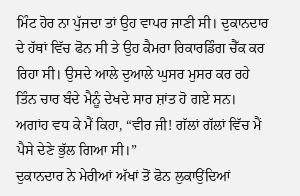ਮਿੰਟ ਹੋਰ ਨਾ ਪੁੱਜਦਾ ਤਾਂ ਉਹ ਵਾਪਰ ਜਾਣੀ ਸੀ। ਦੁਕਾਨਦਾਰ ਦੇ ਹੱਥਾਂ ਵਿੱਚ ਫੋਨ ਸੀ ਤੇ ਉਹ ਕੈਮਰਾ ਰਿਕਾਰਡਿੰਗ ਚੈੱਕ ਕਰ ਰਿਹਾ ਸੀ। ਉਸਦੇ ਆਲੇ ਦੁਆਲੇ ਘੁਸਰ ਮੁਸਰ ਕਰ ਰਹੇ ਤਿੰਨ ਚਾਰ ਬੰਦੇ ਮੈਨੂੰ ਦੇਖਦੇ ਸਾਰ ਸ਼ਾਂਤ ਹੋ ਗਏ ਸਨ। ਅਗਾਂਹ ਵਧ ਕੇ ਮੈਂ ਕਿਹਾ, “ਵੀਰ ਜੀ! ਗੱਲਾਂ ਗੱਲਾਂ ਵਿੱਚ ਮੈਂ ਪੈਸੇ ਦੇਣੇ ਭੁੱਲ ਗਿਆ ਸੀ।”
ਦੁਕਾਨਦਾਰ ਨੇ ਮੇਰੀਆਂ ਅੱਖਾਂ ਤੋਂ ਫੋਨ ਲੁਕਾਉਂਦਿਆਂ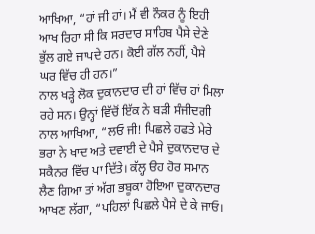ਆਖਿਆ, “ਹਾਂ ਜੀ ਹਾਂ। ਮੈਂ ਵੀ ਨੌਕਰ ਨੂੰ ਇਹੀ ਆਖ ਰਿਹਾ ਸੀ ਕਿ ਸਰਦਾਰ ਸਾਹਿਬ ਪੈਸੇ ਦੇਣੇ ਭੁੱਲ ਗਏ ਜਾਪਦੇ ਹਨ। ਕੋਈ ਗੱਲ ਨਹੀਂ, ਪੈਸੇ ਘਰ ਵਿੱਚ ਹੀ ਹਨ।”
ਨਾਲ ਖੜ੍ਹੇ ਲੋਕ ਦੁਕਾਨਦਾਰ ਦੀ ਹਾਂ ਵਿੱਚ ਹਾਂ ਮਿਲਾ ਰਹੇ ਸਨ। ਉਨ੍ਹਾਂ ਵਿੱਚੋਂ ਇੱਕ ਨੇ ਬੜੀ ਸੰਜੀਦਗੀ ਨਾਲ ਆਖਿਆ, “ਲਓ ਜੀ! ਪਿਛਲੇ ਹਫਤੇ ਮੇਰੇ ਭਰਾ ਨੇ ਖਾਦ ਅਤੇ ਦਵਾਈ ਦੇ ਪੈਸੇ ਦੁਕਾਨਦਾਰ ਦੇ ਸਕੈਨਰ ਵਿੱਚ ਪਾ ਦਿੱਤੇ। ਕੱਲ੍ਹ ੳਹ ਹੋਰ ਸਮਾਨ ਲੈਣ ਗਿਆ ਤਾਂ ਅੱਗ ਭਬੂਕਾ ਹੋਇਆ ਦੁਕਾਨਦਾਰ ਆਖਣ ਲੱਗਾ, “ਪਹਿਲਾਂ ਪਿਛਲੇ ਪੈਸੇ ਦੇ ਕੇ ਜਾਓ।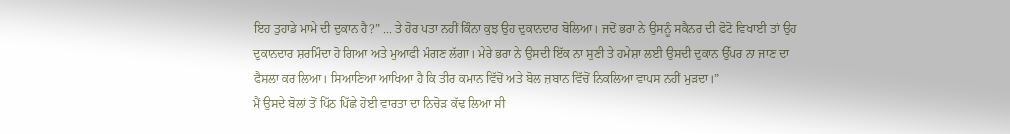ਇਹ ਤੁਹਾਡੇ ਮਾਮੇ ਦੀ ਦੁਕਾਨ ਹੈ?” ... ਤੇ ਹੋਰ ਪਤਾ ਨਹੀਂ ਕਿੰਨਾ ਕੁਝ ਉਹ ਦੁਕਾਨਦਾਰ ਬੋਲਿਆ। ਜਦੋਂ ਭਰਾ ਨੇ ਉਸਨੂੰ ਸਕੈਨਰ ਦੀ ਫੋਟੋ ਵਿਖਾਈ ਤਾਂ ਉਹ ਦੁਕਾਨਦਾਰ ਸ਼ਰਮਿੰਦਾ ਹੋ ਗਿਆ ਅਤੇ ਮੁਆਫੀ ਮੰਗਣ ਲੱਗਾ। ਮੇਰੇ ਭਰਾ ਨੇ ਉਸਦੀ ਇੱਕ ਨਾ ਸੁਣੀ ਤੇ ਹਮੇਸ਼ਾ ਲਈ ਉਸਦੀ ਦੁਕਾਨ ਉੱਪਰ ਨਾ ਜਾਣ ਦਾ ਫੈਸਲਾ ਕਰ ਲਿਆ। ਸਿਆਣਿਆ ਆਖਿਆ ਹੈ ਕਿ ਤੀਰ ਕਮਾਨ ਵਿੱਚੋਂ ਅਤੇ ਬੋਲ ਜ਼ਬਾਨ ਵਿੱਚੋਂ ਨਿਕਲਿਆ ਵਾਪਸ ਨਹੀਂ ਮੁੜਦਾ।”
ਮੈਂ ਉਸਦੇ ਬੋਲਾਂ ਤੋਂ ਪਿੱਠ ਪਿੱਛੇ ਹੋਈ ਵਾਰਤਾ ਦਾ ਨਿਚੋੜ ਕੱਢ ਲਿਆ ਸੀ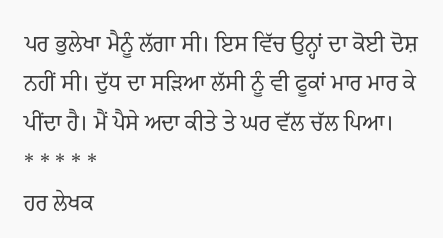ਪਰ ਭੁਲੇਖਾ ਮੈਨੂੰ ਲੱਗਾ ਸੀ। ਇਸ ਵਿੱਚ ਉਨ੍ਹਾਂ ਦਾ ਕੋਈ ਦੋਸ਼ ਨਹੀਂ ਸੀ। ਦੁੱਧ ਦਾ ਸੜਿਆ ਲੱਸੀ ਨੂੰ ਵੀ ਫੂਕਾਂ ਮਾਰ ਮਾਰ ਕੇ ਪੀਂਦਾ ਹੈ। ਮੈਂ ਪੈਸੇ ਅਦਾ ਕੀਤੇ ਤੇ ਘਰ ਵੱਲ ਚੱਲ ਪਿਆ।
* * * * *
ਹਰ ਲੇਖਕ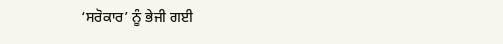‘ਸਰੋਕਾਰ’ ਨੂੰ ਭੇਜੀ ਗਈ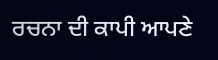ਰਚਨਾ ਦੀ ਕਾਪੀ ਆਪਣੇ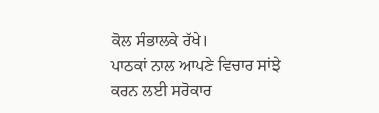ਕੋਲ ਸੰਭਾਲਕੇ ਰੱਖੇ।
ਪਾਠਕਾਂ ਨਾਲ ਆਪਣੇ ਵਿਚਾਰ ਸਾਂਝੇ ਕਰਨ ਲਈ ਸਰੋਕਾਰ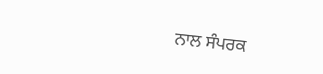ਨਾਲ ਸੰਪਰਕ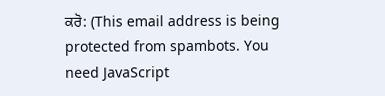ਕਰੋ: (This email address is being protected from spambots. You need JavaScript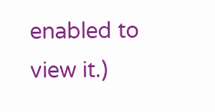enabled to view it.)